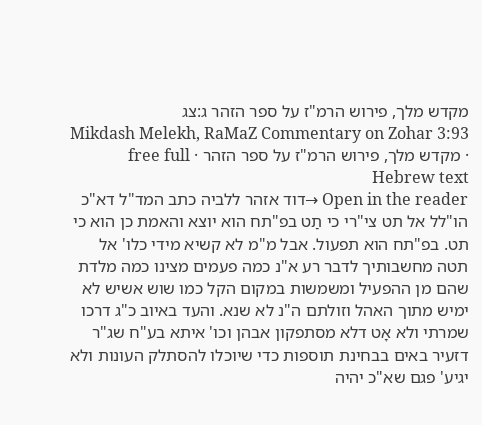מקדש מלך, פירוש הרמ"ז על ספר הזהר ג:צג
Mikdash Melekh, RaMaZ Commentary on Zohar 3:93 · מקדש מלך, פירוש הרמ"ז על ספר הזהר · free full Hebrew text
Open in the reader →דוד אזהר ללביה כתב המד"ל דא"כ הו"לל אל תט צי"רי כי תַט בפ"תח הוא יוצא והאמת כן הוא כי תט. בפ"תח הוא תפעול. אבל מ"מ לא קשיא מידי כלו' אל תטה מחשבותיך לדבר רע א"נ כמה פעמים מצינו כמה מלדת שהם מן ההפעיל ומשמשות במקום הקל כמו שוש אשיש לא ימיש מתוך האהל וזולתם ה"נ לא שנא. והעד באיוב כ"ג דרכו שמרתי ולא אָט דלא מסתפקון אבהן וכו' איתא בע"ח שג"ר דזעיר באים בבחינת תוספות כדי שיוכלו להסתלק העונות ולא יגיע' פגם שא"כ יהיה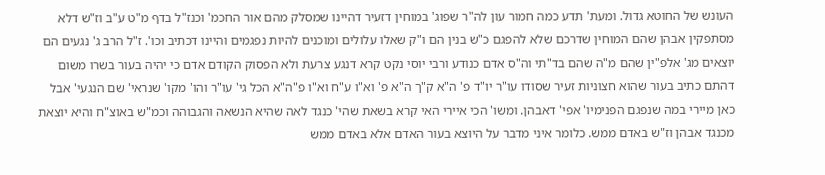העונש של החוטא גדול. ומעת' תדע כמה חמור עון לה"ר שפוג' במוחין דזעיר דהיינו שמסלק מהם אור החכמ' וכנז"ל בדף מ"ט ע"ב וז"ש דלא מסתפקין אבהן שהם המוחין שדרכם שלא להפגם כ"ש בנין הם ו"ק שאלו עלולים ומוכנים להיות נפגמים והיינו דכתיב וכו'. ז"ל הרב ג' נגעים הם יוצאים מג' אלפ"ין שהם מ"ה שהם בד"תי וה"ס אדם כנודע ורבי יוסי נקט קרא דנגע צרעת ולא הפסוק הקודם אדם כי יהיה בעור בשרו משום דהתם כתיב בעור שהוא חצוניות זעיר שסודו עו"ר יו"ד פ' ה"א ק"ך ה"א פ' וא"ו ע"ח וא"ו פ"ה"א הכל גי' עו"ר והו' מקו' שנראי' שם הנגעי' אבל כאן מיירי במה שנפגם הפנימיו' אפי' דאבהן. ומשו' הכי איירי האי קרא בשאת שהי' כנגד לאה שהיא הנשאה והגבוהה וכמ"ש באוצ"ח והיא יוצאת מכנגד אבהן וז"ש באדם ממש. כלומר איני מדבר על היוצא בעור האדם אלא באדם ממש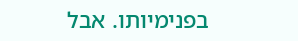בפנימיותו. אבל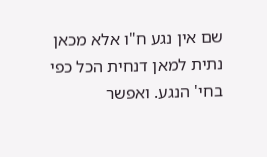שם אין נגע ח"ו אלא מכאן נתית למאן דנחית הכל כפי בחי' הנגע. ואפשר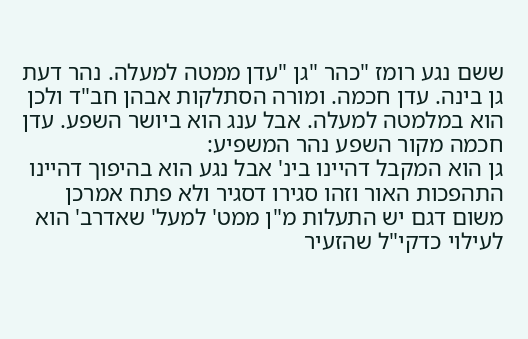ששם נגע רומז "כהר "גן "עדן ממטה למעלה. נהר דעת גן בינה. עדן חכמה. ומורה הסתלקות אבהן חב"ד ולכן הוא במלמטה למעלה. אבל ענג הוא ביושר השפע. עדן חכמה מקור השפע נהר המשפיע:
גן הוא המקבל דהיינו בינ' אבל נגע הוא בהיפוך דהיינו התהפכות האור וזהו סגירו דסגיר ולא פתח אמרכן משום דגם יש התעלות מ"ן ממט' למעל' שאדרב' הוא לעילוי כדקי"ל שהזעיר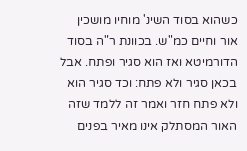כשהוא בסוד השינ' מוחיו מושכין אור וחיים כמ"ש. בכוונת ר"ה בסוד הדורמיטא ואז הוא סגיר ופתח. אבל בכאן סגיר ולא פתח: וכד סגיר הוא ולא פתח חזר ואמר זה ללמד שזה האור המסתלק אינו מאיר בפנים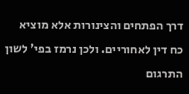דרך הפתחים והצינורות אלא מוציא כח דין לאחוריים. ולכן נרמז בפי' לשון התרגום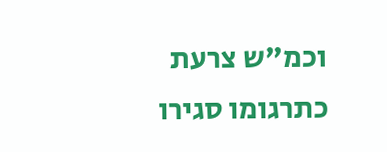וכמ"ש צרעת כתרגומו סגירו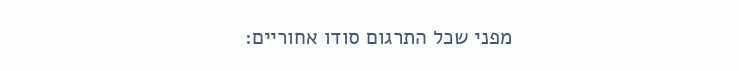מפני שכל התרגום סודו אחוריים: